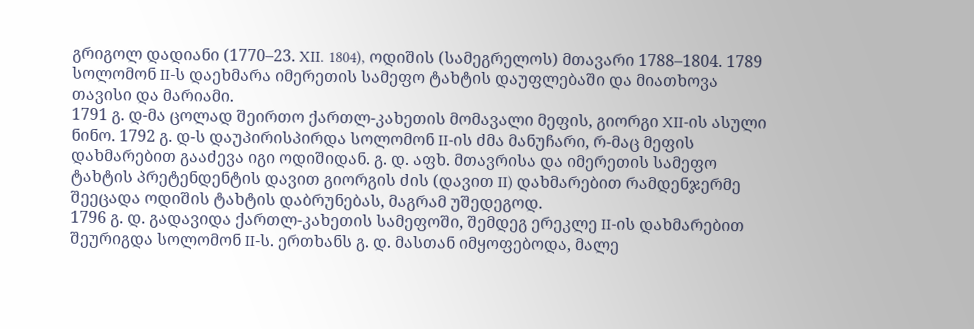გრიგოლ დადიანი (1770–23. XII. 1804), ოდიშის (სამეგრელოს) მთავარი 1788–1804. 1789 სოლომონ II-ს დაეხმარა იმერეთის სამეფო ტახტის დაუფლებაში და მიათხოვა თავისი და მარიამი.
1791 გ. დ-მა ცოლად შეირთო ქართლ-კახეთის მომავალი მეფის, გიორგი XII-ის ასული ნინო. 1792 გ. დ-ს დაუპირისპირდა სოლომონ II-ის ძმა მანუჩარი, რ-მაც მეფის დახმარებით გააძევა იგი ოდიშიდან. გ. დ. აფხ. მთავრისა და იმერეთის სამეფო ტახტის პრეტენდენტის დავით გიორგის ძის (დავით II) დახმარებით რამდენჯერმე შეეცადა ოდიშის ტახტის დაბრუნებას, მაგრამ უშედეგოდ.
1796 გ. დ. გადავიდა ქართლ-კახეთის სამეფოში, შემდეგ ერეკლე II-ის დახმარებით შეურიგდა სოლომონ II-ს. ერთხანს გ. დ. მასთან იმყოფებოდა, მალე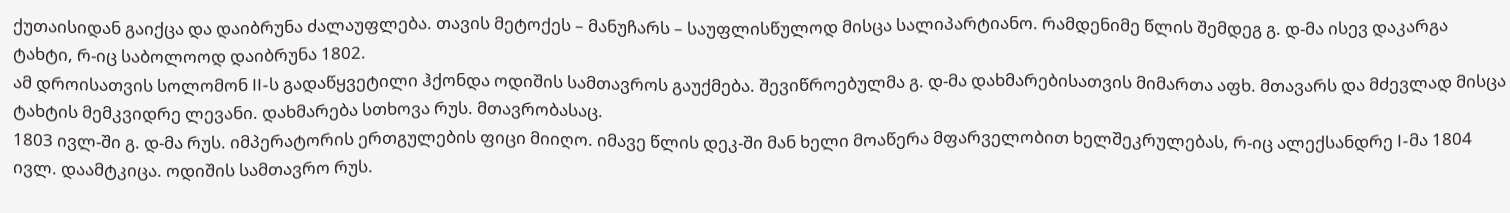ქუთაისიდან გაიქცა და დაიბრუნა ძალაუფლება. თავის მეტოქეს – მანუჩარს – საუფლისწულოდ მისცა სალიპარტიანო. რამდენიმე წლის შემდეგ გ. დ-მა ისევ დაკარგა ტახტი, რ-იც საბოლოოდ დაიბრუნა 1802.
ამ დროისათვის სოლომონ II-ს გადაწყვეტილი ჰქონდა ოდიშის სამთავროს გაუქმება. შევიწროებულმა გ. დ-მა დახმარებისათვის მიმართა აფხ. მთავარს და მძევლად მისცა ტახტის მემკვიდრე ლევანი. დახმარება სთხოვა რუს. მთავრობასაც.
1803 ივლ-ში გ. დ-მა რუს. იმპერატორის ერთგულების ფიცი მიიღო. იმავე წლის დეკ-ში მან ხელი მოაწერა მფარველობით ხელშეკრულებას, რ-იც ალექსანდრე I-მა 1804 ივლ. დაამტკიცა. ოდიშის სამთავრო რუს.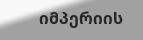იმპერიის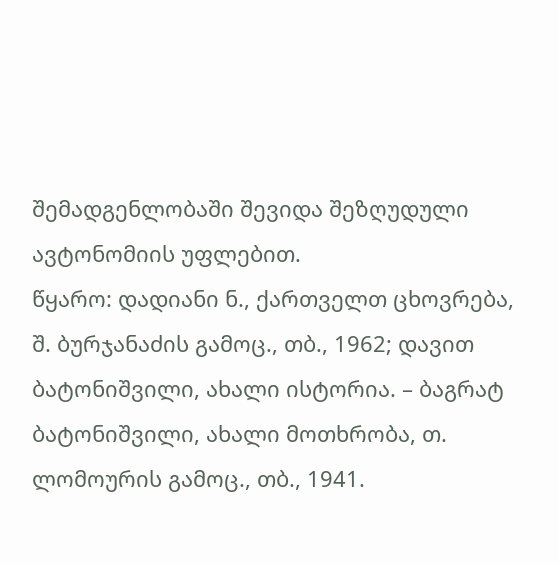შემადგენლობაში შევიდა შეზღუდული ავტონომიის უფლებით.
წყარო: დადიანი ნ., ქართველთ ცხოვრება, შ. ბურჯანაძის გამოც., თბ., 1962; დავით ბატონიშვილი, ახალი ისტორია. – ბაგრატ ბატონიშვილი, ახალი მოთხრობა, თ. ლომოურის გამოც., თბ., 1941.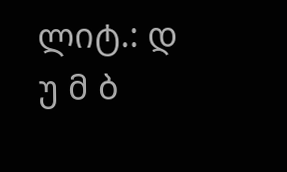ლიტ.: დ უ მ ბ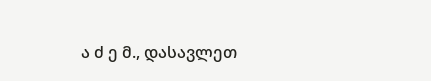ა ძ ე მ., დასავლეთ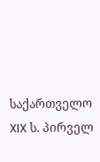საქართველო XIX ს. პირველ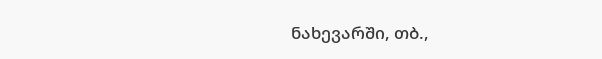ნახევარში, თბ.,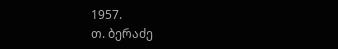1957.
თ. ბერაძე